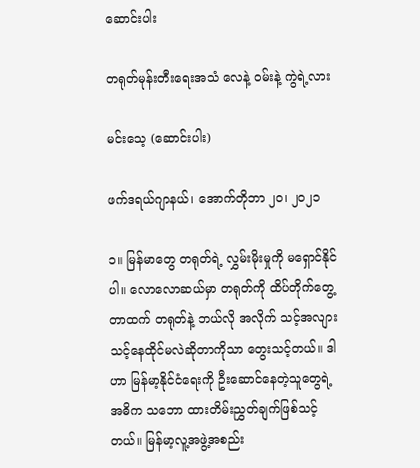ဆောင်းပါး

တရုတ်မုန်းတီးရေးအသံ လေနဲ့ ဝမ်းနဲ့ ကွဲရဲ့လား

မင်းသေ့ (ဆောင်းပါး)

ဖက်ဒရယ်ဂျာနယ်၊ အောက်တိုဘာ ၂၀၊ ၂၀၂၁

၁။ မြန်မာတွေ တရုတ်ရဲ့ လွှမ်းမိုးမှုကို မရှောင်နိုင်ပါ။ လောလောဆယ်မှာ တရုတ်ကို ထိပ်တိုက်တွေ့တာထက် တရုတ်နဲ့ ဘယ်လို အလိုက် သင့်အလျားသင့်နေထိုင်မလဲဆိုတာကိုသာ တွေးသင့်တယ်။ ဒါဟာ မြန်မာ့နိုင်ငံရေးကို ဦးဆောင်နေတဲ့သူတွေရဲ့ အဓိက သဘော ထားတိမ်းညွှတ်ချက်ဖြစ်သင့်တယ်။ မြန်မာ့လူ့အဖွဲ့အစည်း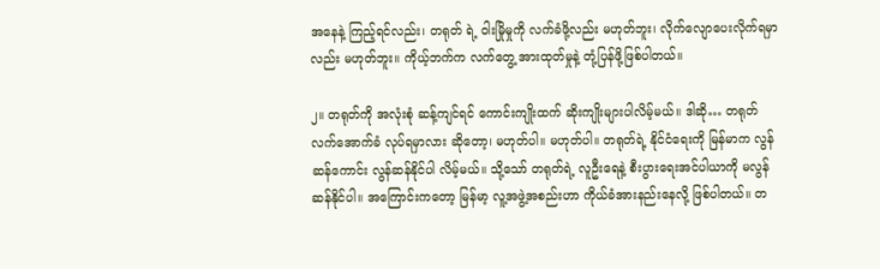အနေနဲ့ ကြည့်ရင်လည်း၊ တရုတ် ရဲ့ ဝါးမြိုမှုကို လက်ခံဖို့လည်း မဟုတ်ဘူး၊ လိုက်လျောပေးလိုက်ရမှာလည်း မဟုတ်ဘူး။ ကိုယ့်ဘက်က လက်တွေ့ အားထုတ်မှုနဲ့ တုံ့ပြန်ဖို့ဖြစ်ပါတယ်။

၂။ တရုတ်ကို အလုံးစုံ ဆန့်ကျင်ရင် ကောင်းကျိုးထက် ဆိုးကျိုးများပါလိမ့်မယ်။ ဒါဆို… တရုတ်လက်အောက်ခံ လုပ်ရမှာလား ဆိုတော့၊ မဟုတ်ပါ။ မဟုတ်ပါ။ တရုတ်ရဲ့ နိုင်ငံရေးကို မြန်မာက လွန်ဆန်ကောင်း လွန်ဆန်နိုင်ပါ လိမ့်မယ်။ သို့သော် တရုတ်ရဲ့ လူဦးရေနဲ့ စီးပွားရေးအင်ပါယာကို မလွန်ဆန်နိုင်ပါ။ အကြောင်းကတော့ မြန်မာ့ လူ့အဖွဲ့အစည်းဟာ ကိုယ်ခံအားနည်းနေလို့ ဖြစ်ပါတယ်။ တ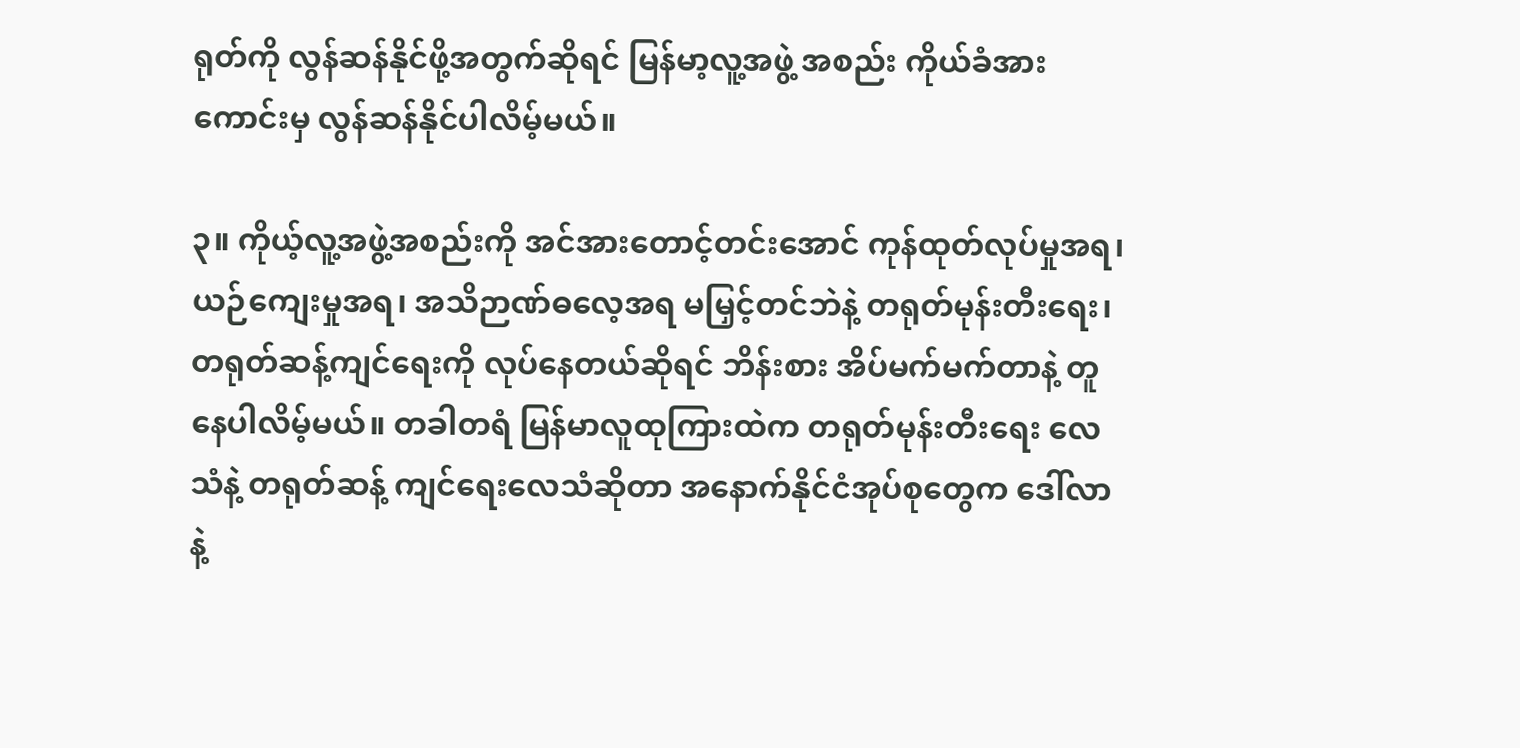ရုတ်ကို လွန်ဆန်နိုင်ဖို့အတွက်ဆိုရင် မြန်မာ့လူ့အဖွဲ့ အစည်း ကိုယ်ခံအားကောင်းမှ လွန်ဆန်နိုင်ပါလိမ့်မယ်။

၃။ ကိုယ့်လူ့အဖွဲ့အစည်းကို အင်အားတောင့်တင်းအောင် ကုန်ထုတ်လုပ်မှုအရ၊ ယဉ်ကျေးမှုအရ၊ အသိဉာဏ်ဓလေ့အရ မမြှင့်တင်ဘဲနဲ့ တရုတ်မုန်းတီးရေး၊ တရုတ်ဆန့်ကျင်ရေးကို လုပ်နေတယ်ဆိုရင် ဘိန်းစား အိပ်မက်မက်တာနဲ့ တူနေပါလိမ့်မယ်။ တခါတရံ မြန်မာလူထုကြားထဲက တရုတ်မုန်းတီးရေး လေသံနဲ့ တရုတ်ဆန့် ကျင်ရေးလေသံဆိုတာ အနောက်နိုင်ငံအုပ်စုတွေက ဒေါ်လာနဲ့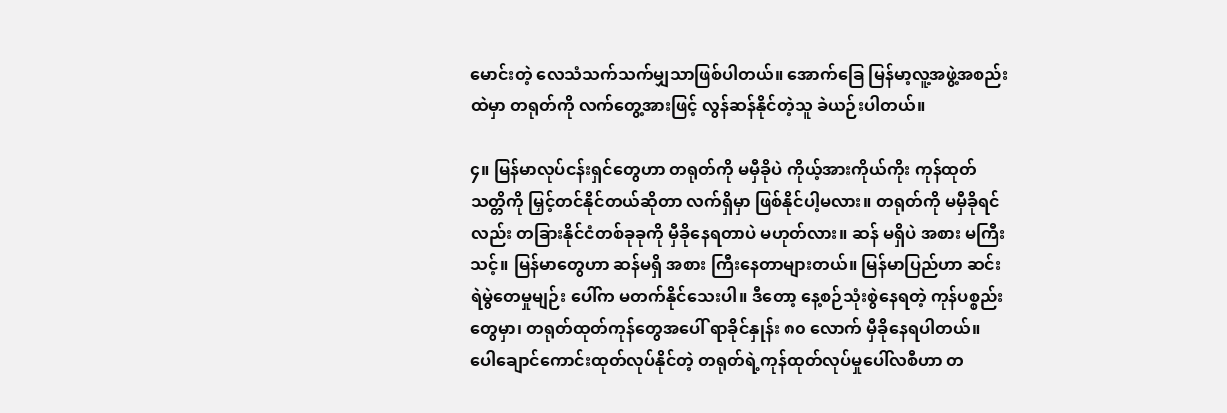မောင်းတဲ့ လေသံသက်သက်မျှသာဖြစ်ပါတယ်။ အောက်ခြေ မြန်မာ့လူ့အဖွဲ့အစည်းထဲမှာ တရုတ်ကို လက်တွေ့အားဖြင့် လွန်ဆန်နိုင်တဲ့သူ ခဲယဉ်းပါတယ်။

၄။ မြန်မာလုပ်ငန်းရှင်တွေဟာ တရုတ်ကို မမှီခိုပဲ ကိုယ့်အားကိုယ်ကိုး ကုန်ထုတ်သတ္တိကို မြှင့်တင်နိုင်တယ်ဆိုတာ လက်ရှိမှာ ဖြစ်နိုင်ပါ့မလား။ တရုတ်ကို မမှီခိုရင်လည်း တခြားနိုင်ငံတစ်ခုခုကို မှီခိုနေရတာပဲ မဟုတ်လား။ ဆန် မရှိပဲ အစား မကြီးသင့်။ မြန်မာတွေဟာ ဆန်မရှိ အစား ကြီးနေတာများတယ်။ မြန်မာပြည်ဟာ ဆင်းရဲမွဲတေမှုမျဉ်း ပေါ်က မတက်နိုင်သေးပါ။ ဒီတော့ နေ့စဉ်သုံးစွဲနေရတဲ့ ကုန်ပစ္စည်းတွေမှာ၊ တရုတ်ထုတ်ကုန်တွေအပေါ် ရာခိုင်နှုန်း ၈၀ လောက် မှီခိုနေရပါတယ်။ ပေါချောင်ကောင်းထုတ်လုပ်နိုင်တဲ့ တရုတ်ရဲ့ကုန်ထုတ်လုပ်မှုပေါ်လစီဟာ တ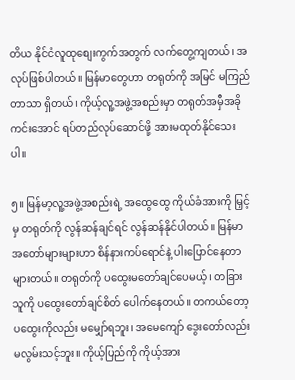တိယ နိုင်ငံလူထုစျေးကွက်အတွက် လက်တွေ့ကျတယ်၊ အလုပ်ဖြစ်ပါတယ်။ မြန်မာတွေဟာ တရုတ်ကို အမြင် မကြည် တာသာ ရှိတယ်၊ ကိုယ့်လူ့အဖွဲ့အစည်းမှာ တရုတ်အမှီအခို ကင်းအောင် ရပ်တည်လုပ်ဆောင်ဖို့ အားမထုတ်နိုင်သေး ပါ။

၅။ မြန်မာ့လူ့အဖွဲ့အစည်းရဲ့ အထွေထွေ ကိုယ်ခံအားကို မြှင့်မှ တရုတ်ကို လွန်ဆန်ချင်ရင် လွန်ဆန်နိုင်ပါတယ်။ မြန်မာအတော်များများဟာ စိန်နားကပ်ရောင်နဲ့ ပါးပြောင်နေတာ များတယ်။ တရုတ်ကို ပထွေးမတော်ချင်ပေမယ့်၊ တခြားသူကို ပထွေးတော်ချင်စိတ် ပေါက်နေတယ်။ တကယ်တော့ ပထွေးကိုလည်း မမျှော်ရဘူး၊ အမေကျော် ဒွေးတော်လည်း မလွမ်းသင့်ဘူး။ ကိုယ့်ပြည်ကို ကိုယ့်အား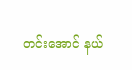တင်းအောင် နယ်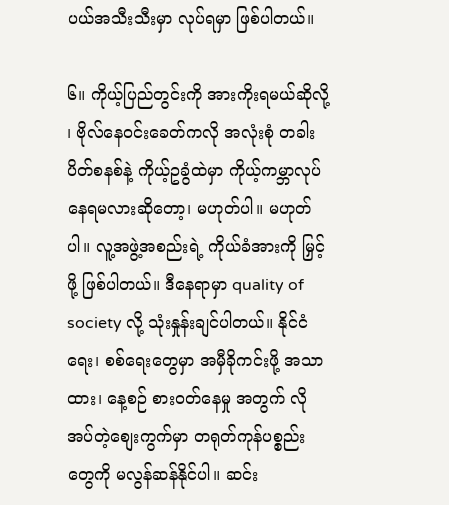ပယ်အသီးသီးမှာ လုပ်ရမှာ ဖြစ်ပါတယ်။

၆။ ကိုယ့်ပြည်တွင်းကို အားကိုးရမယ်ဆိုလို့ ၊ ဗိုလ်နေဝင်းခေတ်ကလို အလုံးစုံ တခါးပိတ်စနစ်နဲ့ ကိုယ့်ဥခွံထဲမှာ ကိုယ့်ကမ္ဘာလုပ်နေရမလားဆိုတော့၊ မဟုတ်ပါ။ မဟုတ်ပါ။ လူ့အဖွဲ့အစည်းရဲ့ ကိုယ်ခံအားကို မြှင့်ဖို့ ဖြစ်ပါတယ်။ ဒီနေရာမှာ quality of society လို့ သုံးနှုန်းချင်ပါတယ်။ နိုင်ငံရေး၊ စစ်ရေးတွေမှာ အမှီခိုကင်းဖို့ အသာထား၊ နေ့စဉ် စားဝတ်နေမှု အတွက် လိုအပ်တဲ့စျေးကွက်မှာ တရုတ်ကုန်ပစ္စည်းတွေကို မလွန်ဆန်နိုင်ပါ။ ဆင်း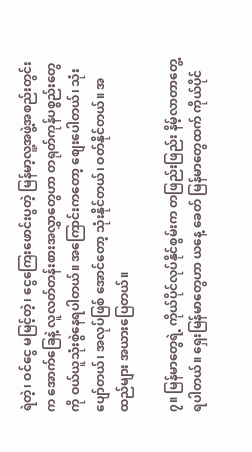ရဲတဲ့၊ ဝင်ငွေ မမြင့်တဲ့၊ ငွေကြေးဖောင်းပွတဲ့ မြန်မာ့လူ့အဖွဲ့အစည်းတွင်းက အောက်ခြေနဲ့ လူလတ်တန်းစားအလွှာတွေဟာ တရုတ်ကုန်ပစ္စည်းတွေကို ဝယ်ယူသုံးစွဲနေရပါတယ်။ အကြောင်းကတော့ စျေးပေါတယ်၊ သုံးပျော်တယ်၊ အလုပ်ဖြစ် အောင်တော့ သုံးနိုင်တယ်၊ ဝတ်နိုင်တယ်။ အထည်များ အယားပြေတယ်။

၇။ မြန်မာတွေရဲ့ ကိုယ်ပိုင်လုပ်နိုင်စွမ်းက တဖြည်းဖြည်း နိမ့်လာတာတွေ့ရပါတယ်။ ရှေးမြန်မာတွေဟာ ယနေ့ ခေတ် မြန်မာတွေထက် ကိုယ်ပိုင်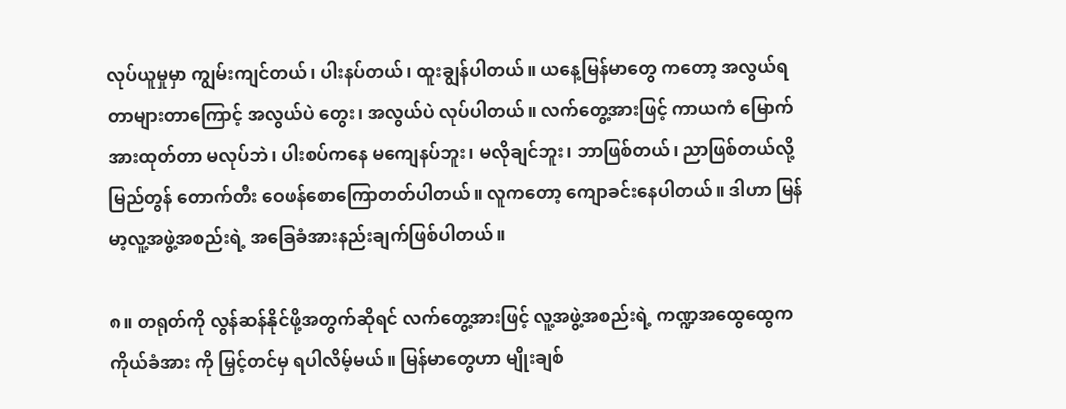လုပ်ယူမှုမှာ ကျွမ်းကျင်တယ်၊ ပါးနပ်တယ်၊ ထူးချွန်ပါတယ်။ ယနေ့မြန်မာတွေ ကတော့ အလွယ်ရတာများတာကြောင့် အလွယ်ပဲ တွေး၊ အလွယ်ပဲ လုပ်ပါတယ်။ လက်တွေ့အားဖြင့် ကာယကံ မြောက်အားထုတ်တာ မလုပ်ဘဲ၊ ပါးစပ်ကနေ မကျေနပ်ဘူး၊ မလိုချင်ဘူး၊ ဘာဖြစ်တယ်၊ ညာဖြစ်တယ်လို့ မြည်တွန် တောက်တီး ဝေဖန်စောကြောတတ်ပါတယ်။ လူကတော့ ကျောခင်းနေပါတယ်။ ဒါဟာ မြန်မာ့လူ့အဖွဲ့အစည်းရဲ့ အခြေခံအားနည်းချက်ဖြစ်ပါတယ်။

၈။ တရုတ်ကို လွန်ဆန်နိုင်ဖို့အတွက်ဆိုရင် လက်တွေ့အားဖြင့် လူ့အဖွဲ့အစည်းရဲ့ ကဏ္ဍအထွေထွေက ကိုယ်ခံအား ကို မြှင့်တင်မှ ရပါလိမ့်မယ်။ မြန်မာတွေဟာ မျိုးချစ်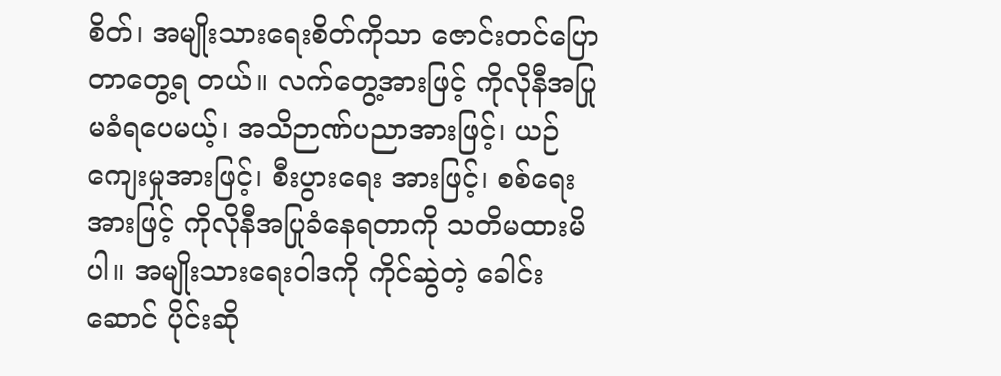စိတ်၊ အမျိုးသားရေးစိတ်ကိုသာ ဇောင်းတင်ပြောတာတွေ့ရ တယ်။ လက်တွေ့အားဖြင့် ကိုလိုနီအပြုမခံရပေမယ့်၊ အသိဉာဏ်ပညာအားဖြင့်၊ ယဉ်ကျေးမှုအားဖြင့်၊ စီးပွားရေး အားဖြင့်၊ စစ်ရေးအားဖြင့် ကိုလိုနီအပြုခံနေရတာကို သတိမထားမိပါ။ အမျိုးသားရေးဝါဒကို ကိုင်ဆွဲတဲ့ ခေါင်းဆောင် ပိုင်းဆို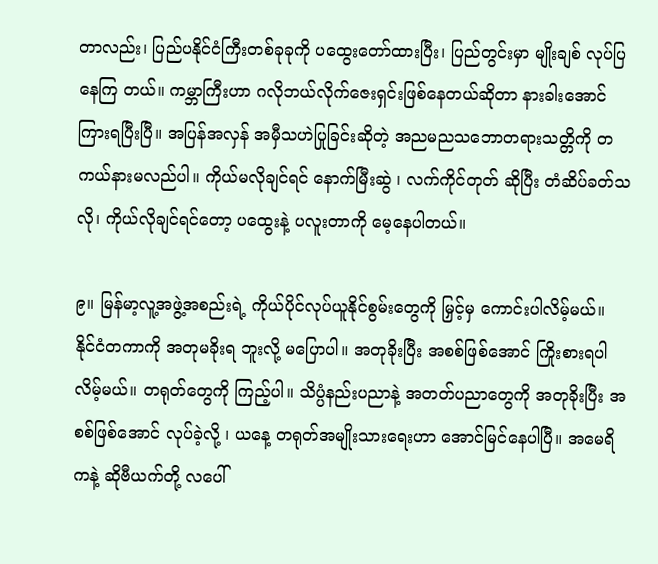တာလည်း၊ ပြည်ပနိုင်ငံကြီးတစ်ခုခုကို ပထွေးတော်ထားပြီး၊ ပြည်တွင်းမှာ မျိုးချစ် လုပ်ပြနေကြ တယ်။ ကမ္ဘာကြီးဟာ ဂလိုဘယ်လိုက်ဇေးရှင်းဖြစ်နေတယ်ဆိုတာ နားခါးအောင် ကြားရပြီးပြီ။ အပြန်အလှန် အမှီသဟဲပြုခြင်းဆိုတဲ့ အညမညသဘောတရားသတ္တိကို တကယ်နားမလည်ပါ။ ကိုယ်မလိုချင်ရင် နောက်မြီးဆွဲ ၊ လက်ကိုင်တုတ် ဆိုပြီး တံဆိပ်ခတ်သလို၊ ကိုယ်လိုချင်ရင်တော့ ပထွေးနဲ့ ပလူးတာကို မေ့နေပါတယ်။

၉။ မြန်မာ့လူ့အဖွဲ့အစည်းရဲ့ ကိုယ်ပိုင်လုပ်ယူနိုင်စွမ်းတွေကို မြှင့်မှ ကောင်းပါလိမ့်မယ်။ နိုင်ငံတကာကို အတုမခိုးရ ဘူးလို့ မပြောပါ။ အတုခိုးပြီး အစစ်ဖြစ်အောင် ကြိုးစားရပါလိမ့်မယ်။ တရုတ်တွေကို ကြည့်ပါ။ သိပ္ပံနည်းပညာနဲ့ အတတ်ပညာတွေကို အတုခိုးပြီး အစစ်ဖြစ်အောင် လုပ်ခဲ့လို့ ၊ ယနေ့ တရုတ်အမျိုးသားရေးဟာ အောင်မြင်နေပါပြီ။ အမေရိကနဲ့ ဆိုဗီယက်တို့ လပေါ်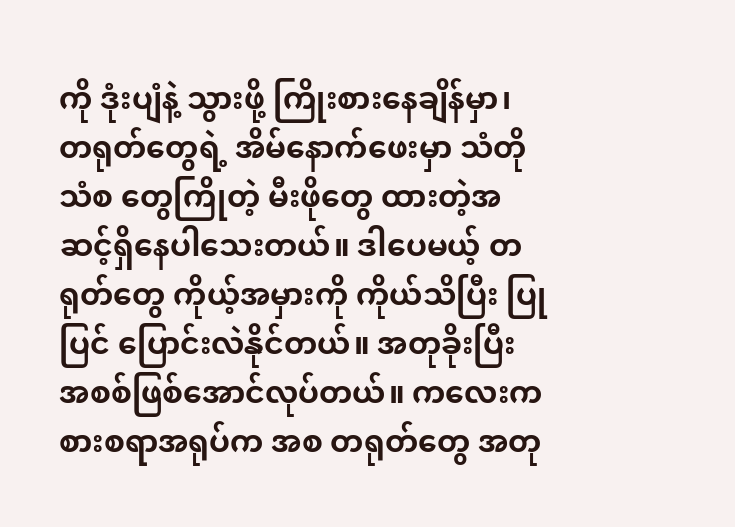ကို ဒုံးပျံနဲ့ သွားဖို့ ကြိုးစားနေချိန်မှာ၊ တရုတ်တွေရဲ့ အိမ်နောက်ဖေးမှာ သံတိုသံစ တွေကြိုတဲ့ မီးဖိုတွေ ထားတဲ့အဆင့်ရှိနေပါသေးတယ်။ ဒါပေမယ့် တရုတ်တွေ ကိုယ့်အမှားကို ကိုယ်သိပြီး ပြုပြင် ပြောင်းလဲနိုင်တယ်။ အတုခိုးပြီး အစစ်ဖြစ်အောင်လုပ်တယ်။ ကလေးကစားစရာအရုပ်က အစ တရုတ်တွေ အတု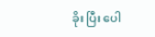ခိုး ပြီး ပေါ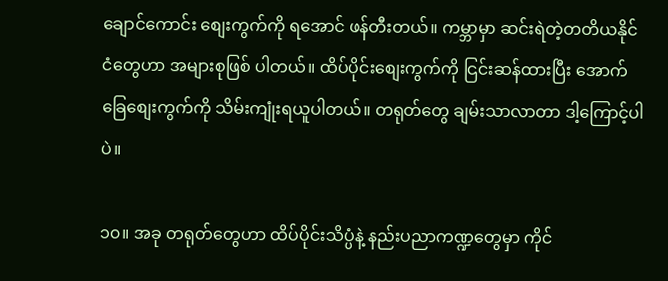ချောင်ကောင်း စျေးကွက်ကို ရအောင် ဖန်တီးတယ်။ ကမ္ဘာမှာ ဆင်းရဲတဲ့တတိယနိုင်ငံတွေဟာ အများစုဖြစ် ပါတယ်။ ထိပ်ပိုင်းစျေးကွက်ကို ငြင်းဆန်ထားပြီး အောက်ခြေစျေးကွက်ကို သိမ်းကျုံးရယူပါတယ်။ တရုတ်တွေ ချမ်းသာလာတာ ဒါ့ကြောင့်ပါပဲ။

၁၀။ အခု တရုတ်တွေဟာ ထိပ်ပိုင်းသိပ္ပံနဲ့ နည်းပညာကဏ္ဍတွေမှာ ကိုင်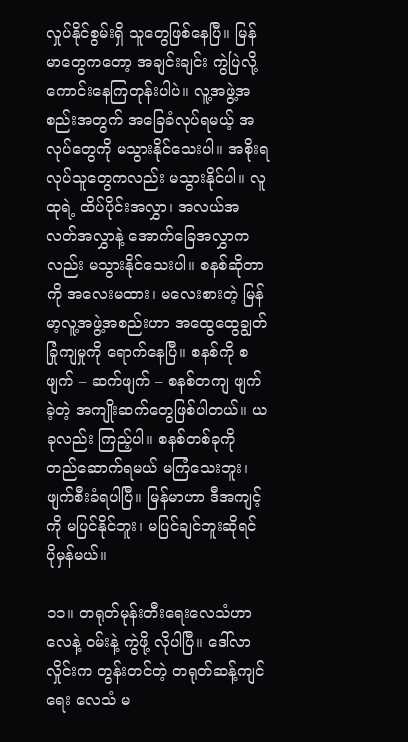လှုပ်နိုင်စွမ်းရှိ သူတွေဖြစ်နေပြီ။ မြန်မာတွေကတော့ အချင်းချင်း ကွဲပြဲလို့ ကောင်းနေကြတုန်းပါပဲ။ လူ့အဖွဲ့အစည်းအတွက် အခြေခံလုပ်ရမယ့် အလုပ်တွေကို မသွားနိုင်သေးပါ။ အစိုးရလုပ်သူတွေကလည်း မသွားနိုင်ပါ။ လူထုရဲ့ ထိပ်ပိုင်းအလွှာ၊ အလယ်အလတ်အလွှာနဲ့ အောက်ခြေအလွှာကလည်း မသွားနိုင်သေးပါ။ စနစ်ဆိုတာကို အလေးမထား၊ မလေးစားတဲ့ မြန်မာ့လူ့အဖွဲ့အစည်းဟာ အထွေထွေချွတ်ခြုံကျမှုကို ရောက်နေပြီ။ စနစ်ကို စဖျက် – ဆက်ဖျက် – စနစ်တကျ ဖျက်ခဲ့တဲ့ အကျိုးဆက်တွေဖြစ်ပါတယ်။ ယခုလည်း ကြည့်ပါ။ စနစ်တစ်ခုကို တည်ဆောက်ရမယ် မကြံသေးဘူး၊ ဖျက်စီးခံရပါပြီ။ မြန်မာဟာ ဒီအကျင့်ကို မပြင်နိုင်ဘူး၊ မပြင်ချင်ဘူးဆိုရင် ပိုမှန်မယ်။

၁၁။ တရုတ်မုန်းတီးရေးလေသံဟာ လေနဲ့ ဝမ်းနဲ့ ကွဲဖို့ လိုပါပြီ။ ဒေါ်လာလှိုင်းက တွန်းတင်တဲ့ တရုတ်ဆန့်ကျင်ရေး လေသံ မ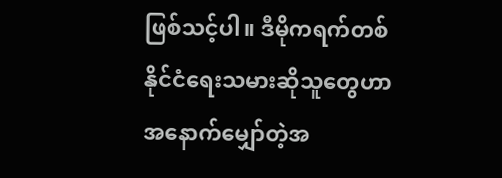ဖြစ်သင့်ပါ။ ဒီမိုကရက်တစ်နိုင်ငံရေးသမားဆိုသူတွေဟာ အနောက်မျှော်တဲ့အ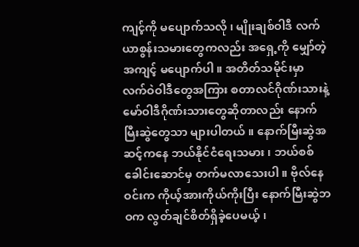ကျင့်ကို မပျောက်သလို၊ မျိုးချစ်ဝါဒီ လက်ယာစွန်းသမားတွေကလည်း အရှေ့ကို မျှော်တဲ့အကျင့် မပျောက်ပါ။ အတိတ်သမိုင်းမှာ လက်ဝဲဝါဒီတွေအကြား စတာလင်ဂိုဏ်းသားနဲ့ မော်ဝါဒီဂိုဏ်းသားတွေဆိုတာလည်း နောက်မြီးဆွဲတွေသာ များပါတယ်။ နောက်မြီးဆွဲအဆင့်ကနေ ဘယ်နိုင်ငံရေးသမား၊ ဘယ်စစ်ခေါင်းဆောင်မှ တက်မလာသေးပါ။ ဗိုလ်နေဝင်းက ကိုယ့်အားကိုယ်ကိုးပြီး နောက်မြီးဆွဲဘဝက လွတ်ချင်စိတ်ရှိခဲ့ပေမယ့်၊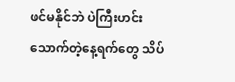ဖင်မနိုင်ဘဲ ပဲကြီးဟင်း သောက်တဲ့နေ့ရက်တွေ သိပ်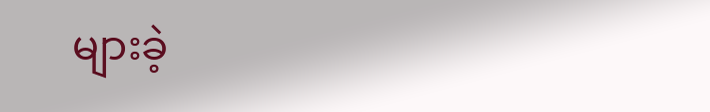များခဲ့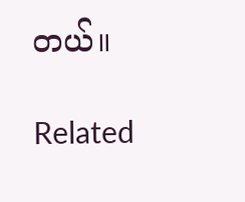တယ်။

Related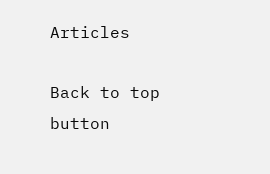Articles

Back to top button